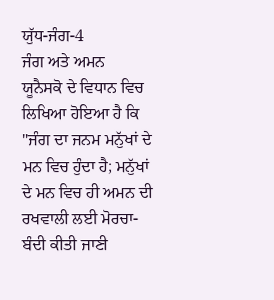ਯੁੱਧ-ਜੰਗ-4
ਜੰਗ ਅਤੇ ਅਮਨ
ਯੂਨੈਸਕੋ ਦੇ ਵਿਧਾਨ ਵਿਚ ਲਿਖਿਆ ਹੋਇਆ ਹੈ ਕਿ "ਜੰਗ ਦਾ ਜਨਮ ਮਨੁੱਖਾਂ ਦੇ ਮਨ ਵਿਚ ਹੁੰਦਾ ਹੈ; ਮਨੁੱਖਾਂ ਦੇ ਮਨ ਵਿਚ ਹੀ ਅਮਨ ਦੀ ਰਖਵਾਲੀ ਲਈ ਮੋਰਚਾ-ਬੰਦੀ ਕੀਤੀ ਜਾਣੀ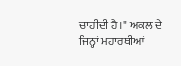ਚਾਹੀਦੀ ਹੈ।" ਅਕਲ ਦੇ ਜਿਨ੍ਹਾਂ ਮਹਾਰਥੀਆਂ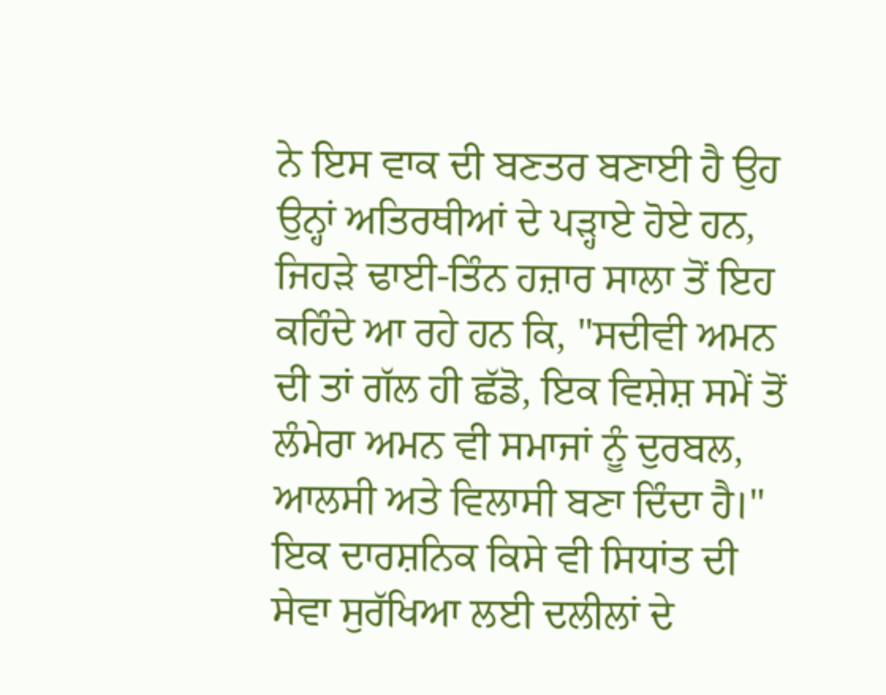ਨੇ ਇਸ ਵਾਕ ਦੀ ਬਣਤਰ ਬਣਾਈ ਹੈ ਉਹ ਉਨ੍ਹਾਂ ਅਤਿਰਥੀਆਂ ਦੇ ਪੜ੍ਹਾਏ ਹੋਏ ਹਨ, ਜਿਹੜੇ ਢਾਈ-ਤਿੰਨ ਹਜ਼ਾਰ ਸਾਲਾ ਤੋਂ ਇਹ ਕਹਿੰਦੇ ਆ ਰਹੇ ਹਨ ਕਿ, "ਸਦੀਵੀ ਅਮਨ ਦੀ ਤਾਂ ਗੱਲ ਹੀ ਛੱਡੋ, ਇਕ ਵਿਸ਼ੇਸ਼ ਸਮੇਂ ਤੋਂ ਲੰਮੇਰਾ ਅਮਨ ਵੀ ਸਮਾਜਾਂ ਨੂੰ ਦੁਰਬਲ, ਆਲਸੀ ਅਤੇ ਵਿਲਾਸੀ ਬਣਾ ਦਿੰਦਾ ਹੈ।" ਇਕ ਦਾਰਸ਼ਨਿਕ ਕਿਸੇ ਵੀ ਸਿਧਾਂਤ ਦੀ ਸੇਵਾ ਸੁਰੱਖਿਆ ਲਈ ਦਲੀਲਾਂ ਦੇ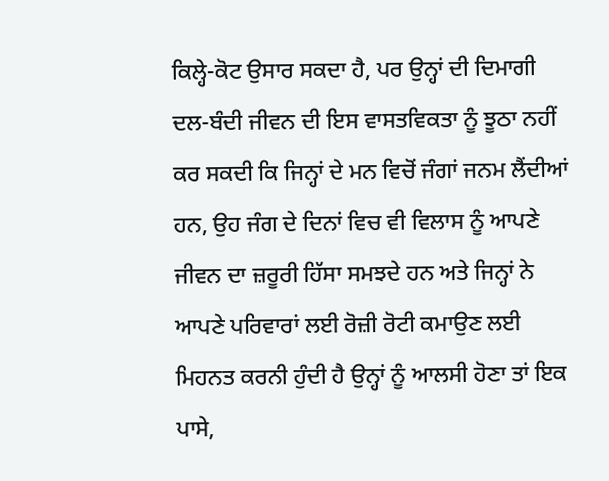ਕਿਲ੍ਹੇ-ਕੋਟ ਉਸਾਰ ਸਕਦਾ ਹੈ, ਪਰ ਉਨ੍ਹਾਂ ਦੀ ਦਿਮਾਗੀ ਦਲ-ਬੰਦੀ ਜੀਵਨ ਦੀ ਇਸ ਵਾਸਤਵਿਕਤਾ ਨੂੰ ਝੂਠਾ ਨਹੀਂ ਕਰ ਸਕਦੀ ਕਿ ਜਿਨ੍ਹਾਂ ਦੇ ਮਨ ਵਿਚੋਂ ਜੰਗਾਂ ਜਨਮ ਲੈਂਦੀਆਂ ਹਨ, ਉਹ ਜੰਗ ਦੇ ਦਿਨਾਂ ਵਿਚ ਵੀ ਵਿਲਾਸ ਨੂੰ ਆਪਣੇ ਜੀਵਨ ਦਾ ਜ਼ਰੂਰੀ ਹਿੱਸਾ ਸਮਝਦੇ ਹਨ ਅਤੇ ਜਿਨ੍ਹਾਂ ਨੇ ਆਪਣੇ ਪਰਿਵਾਰਾਂ ਲਈ ਰੋਜ਼ੀ ਰੋਟੀ ਕਮਾਉਣ ਲਈ ਮਿਹਨਤ ਕਰਨੀ ਹੁੰਦੀ ਹੈ ਉਨ੍ਹਾਂ ਨੂੰ ਆਲਸੀ ਹੋਣਾ ਤਾਂ ਇਕ ਪਾਸੇ,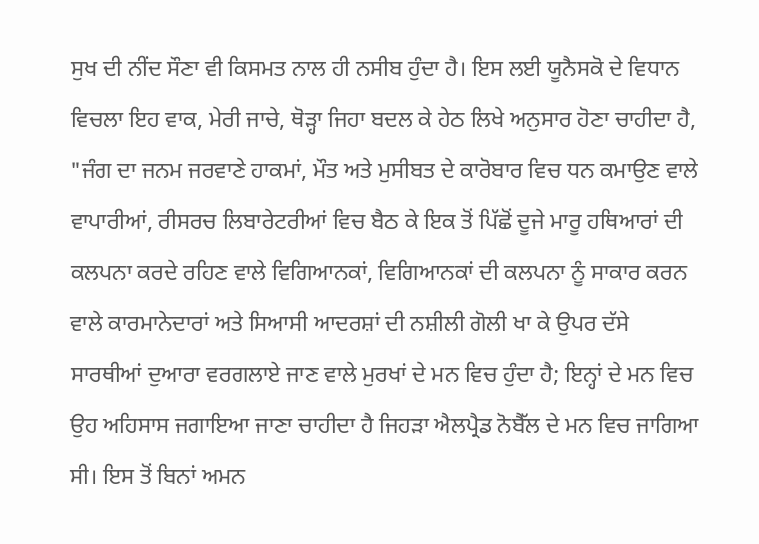ਸੁਖ ਦੀ ਨੀਂਦ ਸੌਣਾ ਵੀ ਕਿਸਮਤ ਨਾਲ ਹੀ ਨਸੀਬ ਹੁੰਦਾ ਹੈ। ਇਸ ਲਈ ਯੂਨੈਸਕੋ ਦੇ ਵਿਧਾਨ ਵਿਚਲਾ ਇਹ ਵਾਕ, ਮੇਰੀ ਜਾਚੇ, ਥੋੜ੍ਹਾ ਜਿਹਾ ਬਦਲ ਕੇ ਹੇਠ ਲਿਖੇ ਅਨੁਸਾਰ ਹੋਣਾ ਚਾਹੀਦਾ ਹੈ, "ਜੰਗ ਦਾ ਜਨਮ ਜਰਵਾਣੇ ਹਾਕਮਾਂ, ਮੌਤ ਅਤੇ ਮੁਸੀਬਤ ਦੇ ਕਾਰੋਬਾਰ ਵਿਚ ਧਨ ਕਮਾਉਣ ਵਾਲੇ ਵਾਪਾਰੀਆਂ, ਰੀਸਰਚ ਲਿਬਾਰੇਟਰੀਆਂ ਵਿਚ ਬੈਠ ਕੇ ਇਕ ਤੋਂ ਪਿੱਛੋਂ ਦੂਜੇ ਮਾਰੂ ਹਥਿਆਰਾਂ ਦੀ ਕਲਪਨਾ ਕਰਦੇ ਰਹਿਣ ਵਾਲੇ ਵਿਗਿਆਨਕਾਂ, ਵਿਗਿਆਨਕਾਂ ਦੀ ਕਲਪਨਾ ਨੂੰ ਸਾਕਾਰ ਕਰਨ ਵਾਲੇ ਕਾਰਮਾਨੇਦਾਰਾਂ ਅਤੇ ਸਿਆਸੀ ਆਦਰਸ਼ਾਂ ਦੀ ਨਸ਼ੀਲੀ ਗੋਲੀ ਖਾ ਕੇ ਉਪਰ ਦੱਸੇ ਸਾਰਥੀਆਂ ਦੁਆਰਾ ਵਰਗਲਾਏ ਜਾਣ ਵਾਲੇ ਮੁਰਖਾਂ ਦੇ ਮਨ ਵਿਚ ਹੁੰਦਾ ਹੈ; ਇਨ੍ਹਾਂ ਦੇ ਮਨ ਵਿਚ ਉਹ ਅਹਿਸਾਸ ਜਗਾਇਆ ਜਾਣਾ ਚਾਹੀਦਾ ਹੈ ਜਿਹੜਾ ਐਲਪ੍ਰੈਡ ਨੋਬੈੱਲ ਦੇ ਮਨ ਵਿਚ ਜਾਗਿਆ ਸੀ। ਇਸ ਤੋਂ ਬਿਨਾਂ ਅਮਨ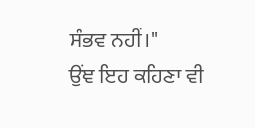ਸੰਭਵ ਨਹੀਂ।"
ਉਂਞ ਇਹ ਕਹਿਣਾ ਵੀ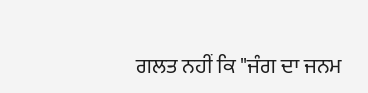ਗਲਤ ਨਹੀਂ ਕਿ "ਜੰਗ ਦਾ ਜਨਮ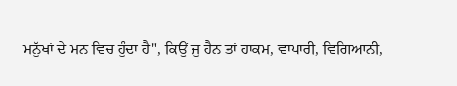ਮਨੁੱਖਾਂ ਦੇ ਮਨ ਵਿਚ ਹੁੰਦਾ ਹੈ", ਕਿਉਂ ਜੁ ਹੈਨ ਤਾਂ ਹਾਕਮ, ਵਾਪਾਰੀ, ਵਿਗਿਆਨੀ,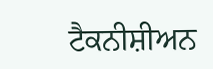ਟੈਕਨੀਸ਼ੀਅਨ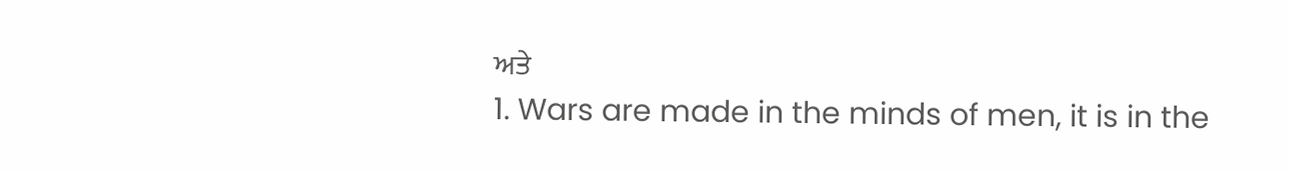ਅਤੇ
1. Wars are made in the minds of men, it is in the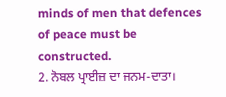minds of men that defences of peace must be constructed.
2. ਨੋਬਲ ਪ੍ਰਾਈਜ਼ ਦਾ ਜਨਮ-ਦਾਤਾ।